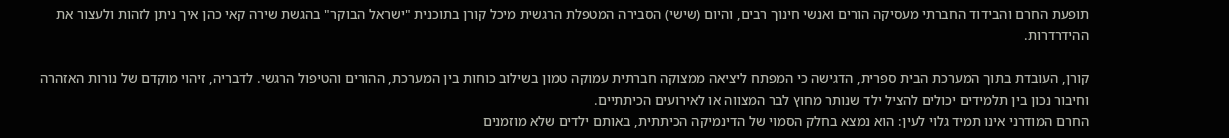תופעת החרם והבידוד החברתי מעסיקה הורים ואנשי חינוך רבים, והיום (שישי) הסבירה המטפלת הרגשית מיכל קורן בתוכנית "ישראל הבוקר" בהגשת שירה קאי כהן איך ניתן לזהות ולעצור את ההידרדרות.

קורן, העובדת בתוך המערכת הבית ספרית, הדגישה כי המפתח ליציאה ממצוקה חברתית עמוקה טמון בשילוב כוחות בין המערכת, ההורים והטיפול הרגשי. לדבריה, זיהוי מוקדם של נורות האזהרה וחיבור נכון בין תלמידים יכולים להציל ילד שנותר מחוץ לבר המצווה או לאירועים הכיתתיים.
החרם המודרני אינו תמיד גלוי לעין: הוא נמצא בחלק הסמוי של הדינמיקה הכיתתית, באותם ילדים שלא מוזמנים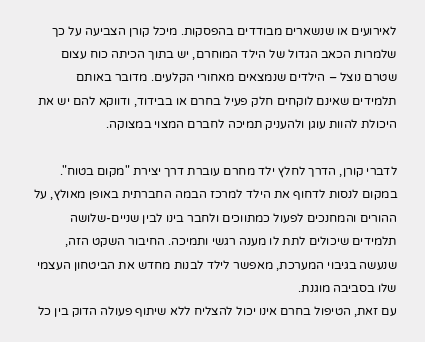לאירועים או שנשארים מבודדים בהפסקות. מיכל קורן הצביעה על כך שלמרות הכאב הגדול של הילד המוחרם, יש בתוך הכיתה כוח עצום שטרם נוצל – הילדים שנמצאים מאחורי הקלעים. מדובר באותם תלמידים שאינם לוקחים חלק פעיל בחרם או בבידוד, ודווקא להם יש את היכולת להוות עוגן ולהעניק תמיכה לחברם המצוי במצוקה.

לדברי קורן, הדרך לחלץ ילד מחרם עוברת דרך יצירת "מקום בטוח". במקום לנסות לדחוף את הילד למרכז הבמה החברתית באופן מאולץ, על ההורים והמחנכים לפעול כמתווכים ולחבר בינו לבין שניים-שלושה תלמידים שיכולים לתת לו מענה רגשי ותמיכה. החיבור השקט הזה, שנעשה בגיבוי המערכת, מאפשר לילד לבנות מחדש את הביטחון העצמי שלו בסביבה מוגנת.
עם זאת, הטיפול בחרם אינו יכול להצליח ללא שיתוף פעולה הדוק בין כל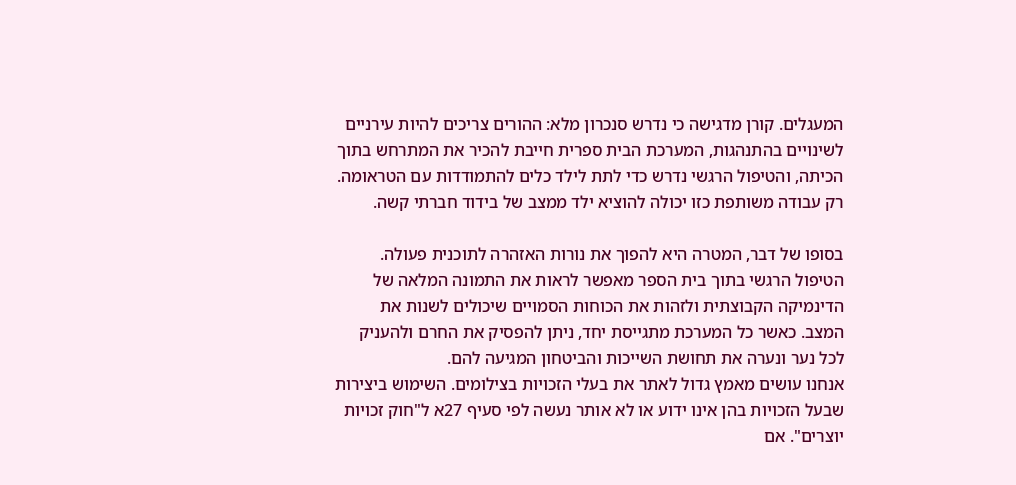המעגלים. קורן מדגישה כי נדרש סנכרון מלא: ההורים צריכים להיות עירניים לשינויים בהתנהגות, המערכת הבית ספרית חייבת להכיר את המתרחש בתוך הכיתה, והטיפול הרגשי נדרש כדי לתת לילד כלים להתמודדות עם הטראומה. רק עבודה משותפת כזו יכולה להוציא ילד ממצב של בידוד חברתי קשה.

בסופו של דבר, המטרה היא להפוך את נורות האזהרה לתוכנית פעולה. הטיפול הרגשי בתוך בית הספר מאפשר לראות את התמונה המלאה של הדינמיקה הקבוצתית ולזהות את הכוחות הסמויים שיכולים לשנות את המצב. כאשר כל המערכת מתגייסת יחד, ניתן להפסיק את החרם ולהעניק לכל נער ונערה את תחושת השייכות והביטחון המגיעה להם.
אנחנו עושים מאמץ גדול לאתר את בעלי הזכויות בצילומים. השימוש ביצירות שבעל הזכויות בהן אינו ידוע או לא אותר נעשה לפי סעיף 27א ל"חוק זכויות יוצרים". אם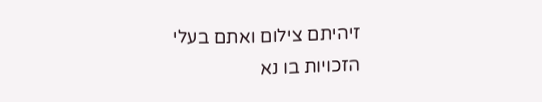זיהיתם צילום ואתם בעלי הזכויות בו נא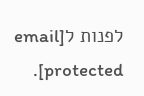לפנות ל[email protected].